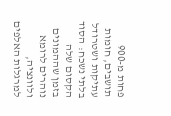פחות מ-900 תושבים, חומות עתיקות ושטרודל בלתי נשכח: הסוד הקסום שלה
בזמן שההמונים נוהרים לרומא ולוונציה, למרגלות האלפים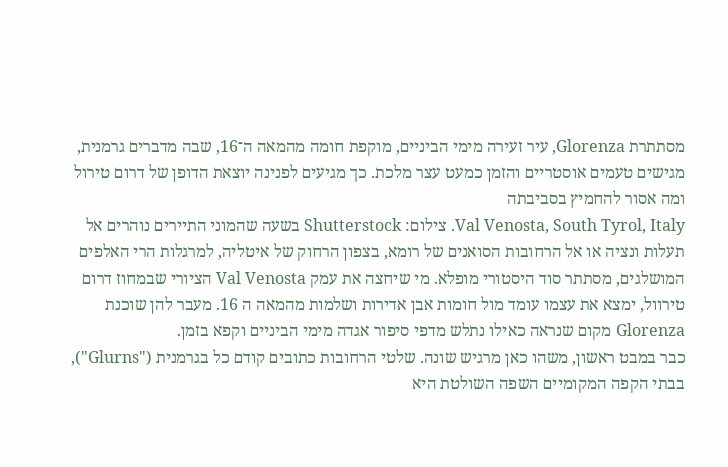מסתתרת Glorenza, עיר זעירה מימי הביניים, מוקפת חומה מהמאה ה־16, שבה מדברים גרמנית, מגישים טעמים אוסטריים והזמן כמעט עצר מלכת. כך מגיעים לפנינה יוצאת הדופן של דרום טירול ומה אסור להחמיץ בסביבתה
Val Venosta, South Tyrol, Italy. צילום: Shutterstock בשעה שהמוני התיירים נוהרים אל תעלות ונציה או אל הרחובות הסואנים של רומא, בצפון הרחוק של איטליה, למרגלות הרי האלפים המושלגים, מסתתר סוד היסטורי מופלא. מי שיחצה את עמק Val Venosta הציורי שבמחוז דרום טירוול, ימצא את עצמו עומד מול חומות אבן אדירות ושלמות מהמאה ה 16. מעבר להן שוכנת Glorenza מקום שנראה כאילו נתלש מדפי סיפור אגדה מימי הביניים וקפא בזמן.
כבר במבט ראשון, משהו כאן מרגיש שונה. שלטי הרחובות כתובים קודם כל בגרמנית ("Glurns"), בבתי הקפה המקומיים השפה השולטת היא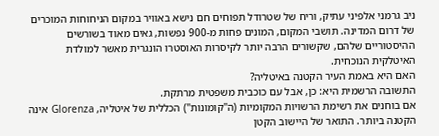ניב גרמני אלפיני עתיק, וריח של שטרודל תפוחים חם נישא באוויר במקום הניחוחות המוכרים של דרום המדינה. תושבי המקום, המונים פחות מ-900 נפשות, גאים מאוד בשורשים ההיסטוריים שלהם, שקשורים הרבה יותר לקיסרות האוסטרו הונגרית מאשר למולדת האיטלקית הנוכחית.
האם היא באמת העיר הקטנה באיטליה?
התשובה הרשמית היא: כן, אבל עם כוכבית משפטית מרתקת.
אם בוחנים את רשימת הרשויות המקומיות (ה"קומונות") הכללית של איטליה, Glorenza אינה הקטנה ביותר. התואר של היישוב הקטן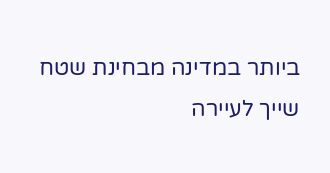ביותר במדינה מבחינת שטח שייך לעיירה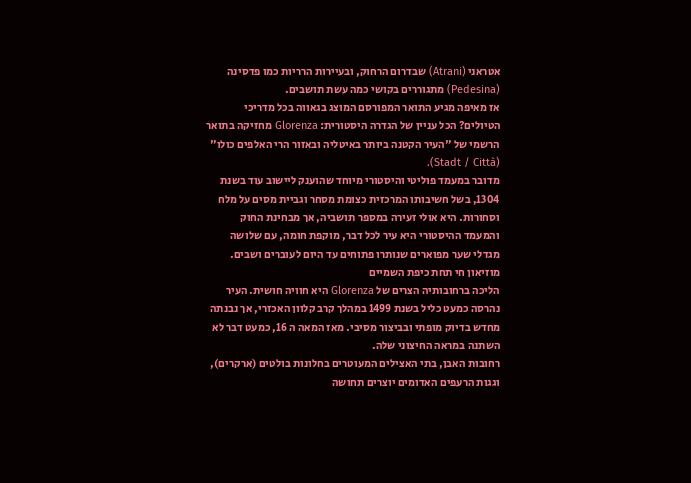אטראני (Atrani) שבדרום הרחוק, ובעיירות הרריות כמו פדסינה (Pedesina) מתגוררים בקושי כמה עשת תושבים.
אז מאיפה מגיע התואר המפורסם המוצג בגאווה בכל מדריכי הטיולים? הכל עניין של הגדרה היסטורית: Glorenza מחזיקה בתואר הרשמי של "העיר הקטנה ביותר באיטליה ובאזור הרי האלפים כולו" (Stadt / Città).
מדובר במעמד פוליטי והיסטורי מיוחד שהוענק ליישוב עוד בשנת 1304, בשל חשיבותו המרכזית כצומת מסחר וגביית מסים על מלח וסחורות. היא אולי זעירה במספר תושביה, אך מבחינת החוק והמעמד ההיסטורי היא עיר לכל דבר, מוקפת חומה, עם שלושה מגדלי שער מפוארים שנותרו פתוחים עד היום לעוברים ושבים.
מוזיאון חי תחת כיפת השמיים
הליכה ברחובותיה הצרים של Glorenza היא חוויה חושית. העיר נהרסה כמעט כליל בשנת 1499 במהלך קרב קלוון האכזרי, אך נבנתה מחדש בדיוק מופתי ובביצור מסיבי. מאז המאה ה 16, כמעט דבר לא השתנה במראה החיצוני שלה.
רחובות האבן, בתי האצילים המעוטרים בחלונות בולטים (ארקרים), וגגות הרעפים האדומים יוצרים תחושה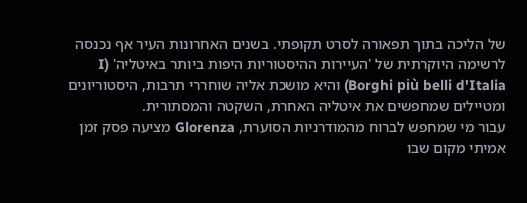של הליכה בתוך תפאורה לסרט תקופתי. בשנים האחרונות העיר אף נכנסה לרשימה היוקרתית של 'העיירות ההיסטוריות היפות ביותר באיטליה' (I Borghi più belli d'Italia) והיא מושכת אליה שוחררי תרבות, היסטוריונים ומטיילים שמחפשים את איטליה האחרת, השקטה והמסתורית.
עבור מי שמחפש לברוח מהמודרניות הסוערת, Glorenza מציעה פסק זמן אמיתי מקום שבו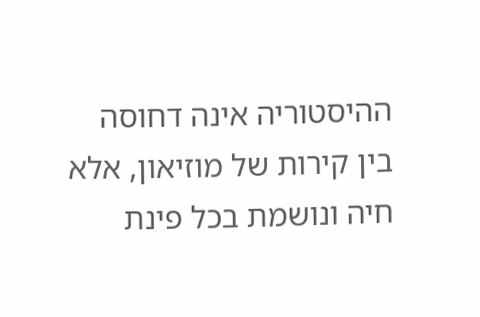ההיסטוריה אינה דחוסה בין קירות של מוזיאון, אלא חיה ונושמת בכל פינת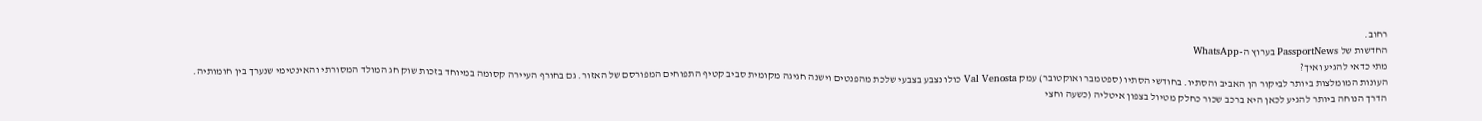רחוב.
החדשות של PassportNews בערוץ ה-WhatsApp
מתי כדאי להגיע ואיך?
העונות המומלצות ביותר לביקור הן האביב והסתיו. בחודשי הסתיו (ספטמבר ואוקטובר) עמק Val Venosta כולו נצבע בצבעי שלכת מהפנטים וישנה חגיגה מקומית סביב קטיף התפוחים המפורסם של האזור. גם בחורף העיירה קסומה במיוחד בזכות שוק חג המולד המסורתי והאינטימי שנערך בין חומותיה.
הדרך הנוחה ביותר להגיע לכאן היא ברכב שכור כחלק מטיול בצפון איטליה (כשעה וחצי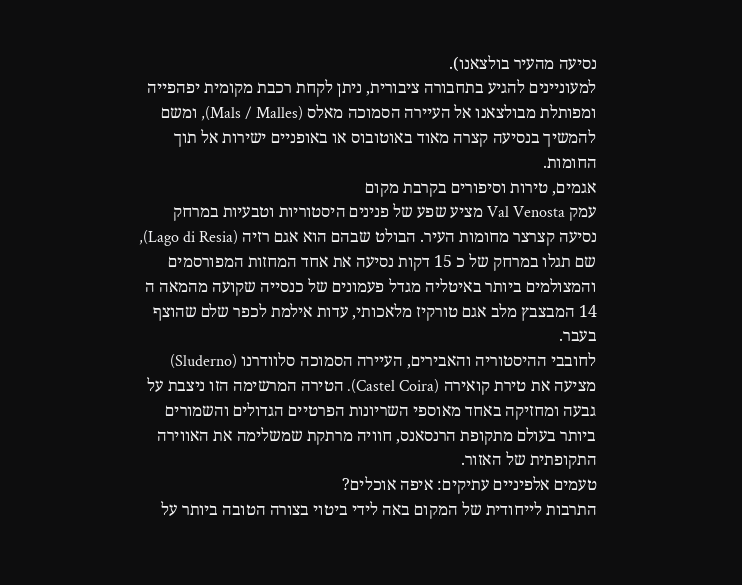נסיעה מהעיר בולצאנו).
למעוניינים להגיע בתחבורה ציבורית, ניתן לקחת רכבת מקומית יפהפייה ומפותלת מבולצאנו אל העיירה הסמוכה מאלס (Mals / Malles), ומשם להמשיך בנסיעה קצרה מאוד באוטובוס או באופניים ישירות אל תוך החומות.
אגמים, טירות וסיפורים בקרבת מקום
עמק Val Venosta מציע שפע של פנינים היסטוריות וטבעיות במרחק נסיעה קצרצר מחומות העיר. הבולט שבהם הוא אגם רזיה (Lago di Resia), שם תגלו במרחק של כ 15 דקות נסיעה את אחד המחזות המפורסמים והמצולמים ביותר באיטליה מגדל פעמונים של כנסייה שקועה מהמאה ה 14 המבצבץ מלב אגם טורקיז מלאכותי, עדות אילמת לכפר שלם שהוצף בעבר.
לחובבי ההיסטוריה והאבירים, העיירה הסמוכה סלוודרנו (Sluderno) מציעה את טירת קואירה (Castel Coira). הטירה המרשימה הזו ניצבת על גבעה ומחזיקה באחד מאוספי השריונות הפרטיים הגדולים והשמורים ביותר בעולם מתקופת הרנסאנס, חוויה מרתקת שמשלימה את האווירה התקופתית של האזור.
טעמים אלפיניים עתיקים: איפה אוכלים?
התרבות לייחודית של המקום באה לידי ביטוי בצורה הטובה ביותר על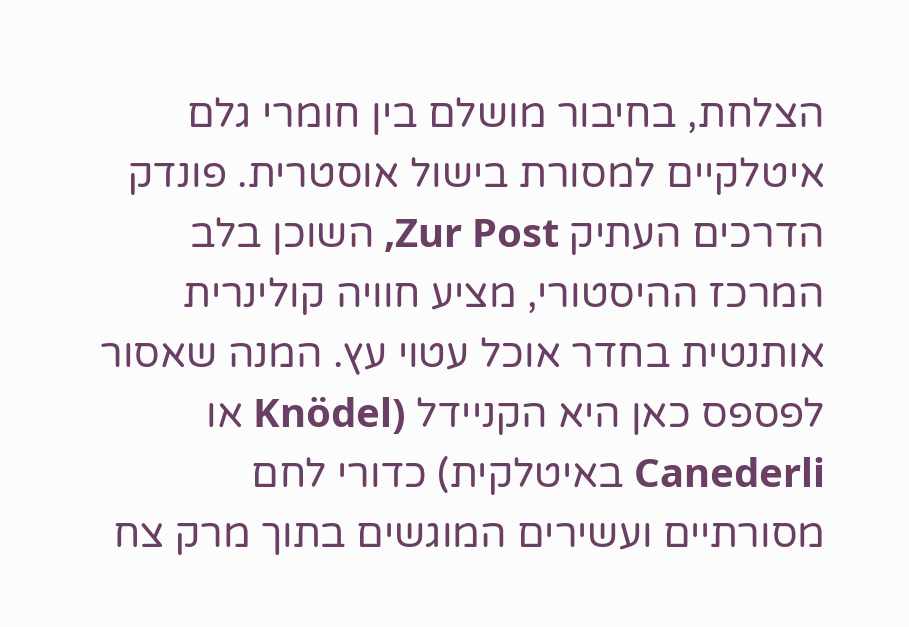הצלחת, בחיבור מושלם בין חומרי גלם איטלקיים למסורת בישול אוסטרית. פונדק הדרכים העתיק Zur Post, השוכן בלב המרכז ההיסטורי, מציע חוויה קולינרית אותנטית בחדר אוכל עטוי עץ. המנה שאסור לפספס כאן היא הקניידל (Knödel או Canederli באיטלקית) כדורי לחם מסורתיים ועשירים המוגשים בתוך מרק צח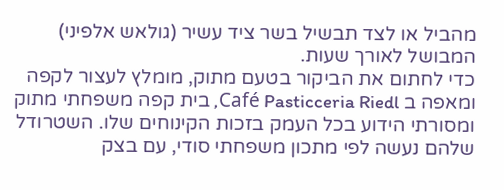מהביל או לצד תבשיל בשר ציד עשיר (גולאש אלפיני) המבושל לאורך שעות.
כדי לחתום את הביקור בטעם מתוק, מומלץ לעצור לקפה ומאפה ב Café Pasticceria Riedl, בית קפה משפחתי מתוק ומסורתי הידוע בכל העמק בזכות הקינוחים שלו. השטרודל שלהם נעשה לפי מתכון משפחתי סודי, עם בצק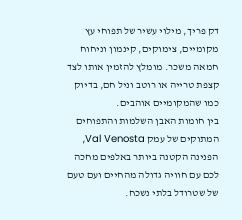דק פריך, מילוי עשיר של תפוחי עץ מקומיים, צימוקים, קינמון וניחוח חמאה משכר. מומלץ להזמין אותו לצד קצפת טרייה או רוטב וניל חם, בדיוק כמו שהמקומיים אוהבים.
בין חומות האבן השלמות והתפוחים המתוקים של עמק Val Venosta, הפנינה הקטנה ביותר באלפים מחכה לכם עם חוויה גדולה מהחיים ועם טעם של שטרודל בלתי נשכח.